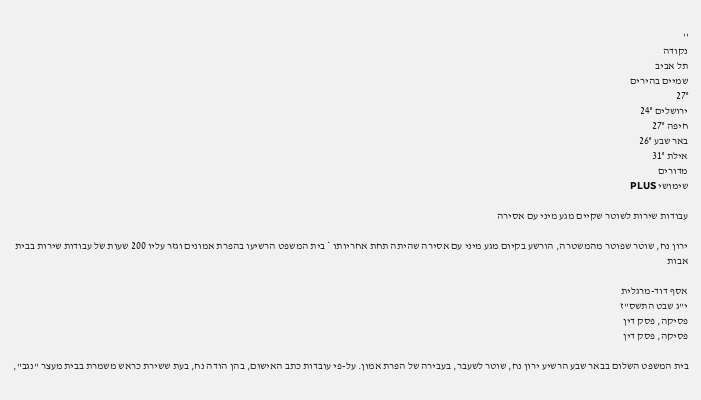''
נקודה
תל אביב
שמיים בהירים
27°
ירושלים 24°
חיפה 27°
באר שבע 26°
אילת 31°
מדורים
שימושי PLUS

עבודות שירות לשוטר שקיים מגע מיני עם אסירה

ירון נח, שוטר שפוטר מהמשטרה, הורשע בקיום מגע מיני עם אסירה שהיתה תחת אחריותו * בית המשפט הרשיעו בהפרת אמונים וגזר עליו 200 שעות של עבודות שירות בבית אבות

אסף דוד-מרגלית
י"ג שבט התשס"ז
פסיקה, פסק דין
פסיקה, פסק דין

בית המשפט השלום בבאר שבע הרשיע ירון נח, שוטר לשעבר, בעבירה של הפרת אמון. על-פי עובדות כתב האישום, בהן הודה נח, בעת ששירת כראש משמרת בבית מעצר "נגב",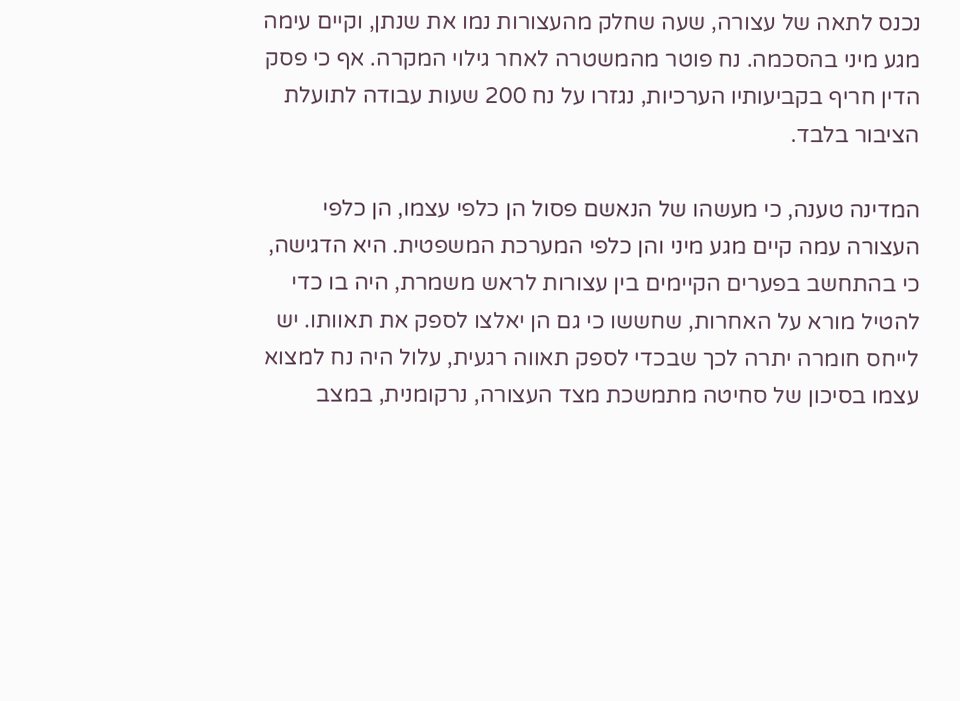נכנס לתאה של עצורה, שעה שחלק מהעצורות נמו את שנתן, וקיים עימה מגע מיני בהסכמה. נח פוטר מהמשטרה לאחר גילוי המקרה. אף כי פסק הדין חריף בקביעותיו הערכיות, נגזרו על נח 200 שעות עבודה לתועלת הציבור בלבד.

המדינה טענה, כי מעשהו של הנאשם פסול הן כלפי עצמו, הן כלפי העצורה עמה קיים מגע מיני והן כלפי המערכת המשפטית. היא הדגישה, כי בהתחשב בפערים הקיימים בין עצורות לראש משמרת, היה בו כדי להטיל מורא על האחרות, שחששו כי גם הן יאלצו לספק את תאוותו. יש לייחס חומרה יתרה לכך שבכדי לספק תאווה רגעית, עלול היה נח למצוא עצמו בסיכון של סחיטה מתמשכת מצד העצורה, נרקומנית, במצב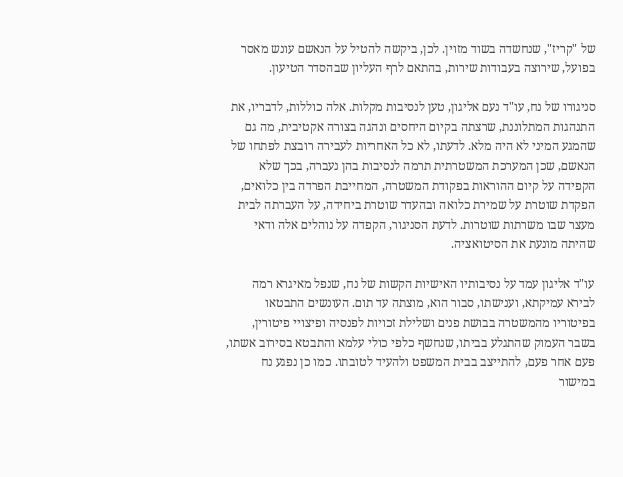של "קריז", שנחשדה בשוד מזוין. לכן, ביקשה להטיל על הנאשם עונש מאסר בפועל, שירוצה בעבודות שירות, בהתאם לרף העליון שבהסדר הטיעון.

סניגורו של נח, עו"ד נעם אליגון, טען לנסיבות מקלות. אלה כוללות, לדבריו, את התנהגות המתלוננת, שרצתה בקיום היחסים ונהגה בצורה אקטיבית, מה גם שהמגע המיני לא היה מלא. לדעתו, לא כל האחריות לעבירה רובצת לפתחו של הנאשם, שכן המערכת המשטרתית תרמה לנסיבות בהן נעברה, בכך שלא הקפידה על קיום ההוראות בפקודת המשטרה, המחייבת הפרדה בין כלואים, הפקדת שוטרת על שמירת כלואה ובהעדר שוטרת ביחידה, על העברתה לבית מעצר שבו משרתות שוטרות. לדעת הסניגור, הקפדה על נוהלים אלה ודאי שהיתה מונעת את הסיטואציה.

עו"ד אליגון עמד על נסיבותיו האישיות הקשות של נח, שנפל מאיגרא רמה לבירא עמיקתא, וענישתו, סבור הוא, מוצתה עד תום. העונשים התבטאו בפיטוריו מהמשטרה בבושת פנים ושלילת זכויות לפנסיה ופיצויי פיטורין, בשבר העמוק שהתגלע בביתו, שנחשף כלפי כולי עלמא והתבטא בסירוב אשתו, פעם אחר פעם, להתייצב בבית המשפט ולהעיד לטובתו. כמו כן נפגע נח במישור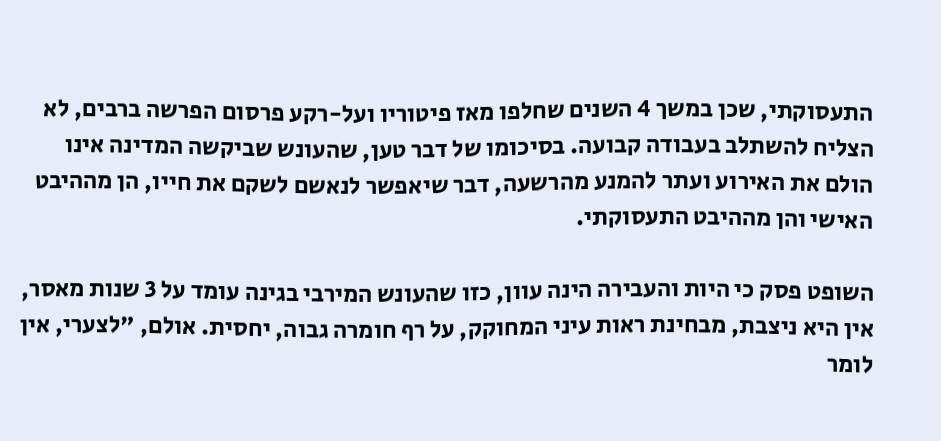התעסוקתי, שכן במשך 4 השנים שחלפו מאז פיטוריו ועל-רקע פרסום הפרשה ברבים, לא הצליח להשתלב בעבודה קבועה. בסיכומו של דבר טען, שהעונש שביקשה המדינה אינו הולם את האירוע ועתר להמנע מהרשעה, דבר שיאפשר לנאשם לשקם את חייו, הן מההיבט האישי והן מההיבט התעסוקתי.

השופט פסק כי היות והעבירה הינה עוון, כזו שהעונש המירבי בגינה עומד על 3 שנות מאסר, אין היא ניצבת, מבחינת ראות עיני המחוקק, על רף חומרה גבוה, יחסית. אולם, "לצערי, אין לומר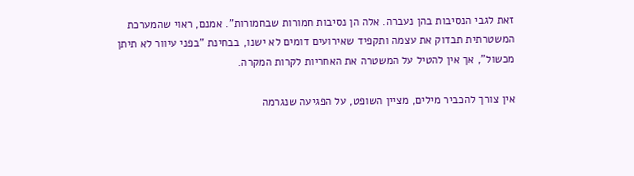זאת לגבי הנסיבות בהן נעברה. אלה הן נסיבות חמורות שבחמורות". אמנם, ראוי שהמערכת המשטרתית תבדוק את עצמה ותקפיד שאירועים דומים לא ישנו, בבחינת "בפני עיוור לא תיתן מכשול", אך אין להטיל על המשטרה את האחריות לקרות המקרה.

אין צורך להכביר מילים, מציין השופט, על הפגיעה שנגרמה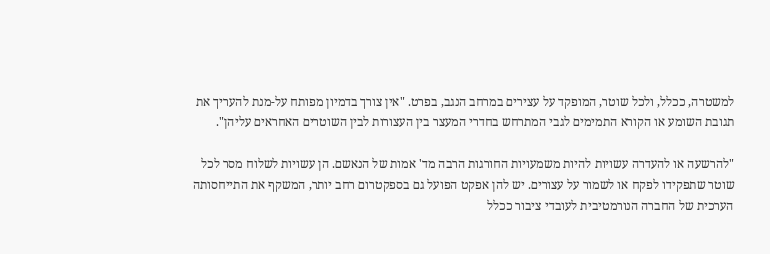למשטרה, ככלל, ולכל שוטר, המופקד על עצירים במרחב הנגב, בפרט. "אין צורך בדמיון מפותח על-מנת להעריך את תגובת השומע או הקורא התמימים לגבי המתרחש בחדרי המעצר בין העצורות לבין השוטרים האחראים עליהן".

"להרשעה או להעדרה עשויות להיות משמעויות החורגות הרבה מד' אמות של הנאשם. הן עשויות לשלוח מסר לכל שוטר שתפקידו לפקח או לשמור על עצורים. יש להן אפקט הפועל גם בספקטרום רחב יותר, המשקף את התייחסותה הערכית של החברה הנורמטיבית לעובדי ציבור ככלל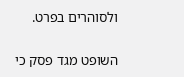ולסוהרים בפרט.

השופט מגד פסק כי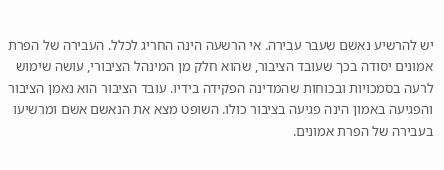יש להרשיע נאשם שעבר עבירה. אי הרשעה הינה החריג לכלל. העבירה של הפרת אמונים יסודה בכך שעובד הציבור, שהוא חלק מן המינהל הציבורי, עושה שימוש לרעה בסמכויות ובכוחות שהמדינה הפקידה בידיו. עובד הציבור הוא נאמן הציבור והפגיעה באמון הינה פגיעה בציבור כולו. השופט מצא את הנאשם אשם ומרשיעו בעבירה של הפרת אמונים.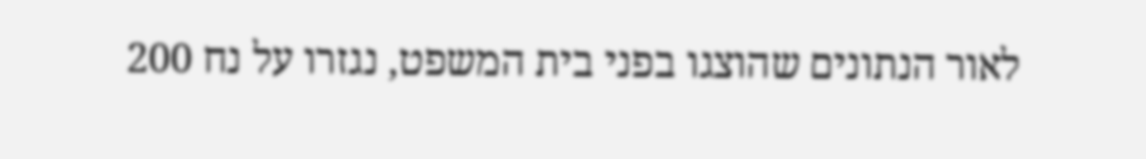לאור הנתונים שהוצגו בפני בית המשפט, נגזרו על נח 200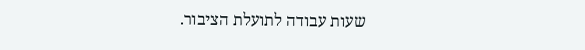שעות עבודה לתועלת הציבור.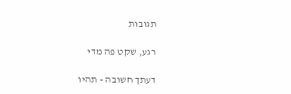תגובות

רגע, שקט פה מדי

דעתך חשובה - תהיו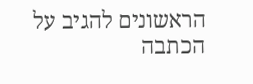הראשונים להגיב על הכתבה